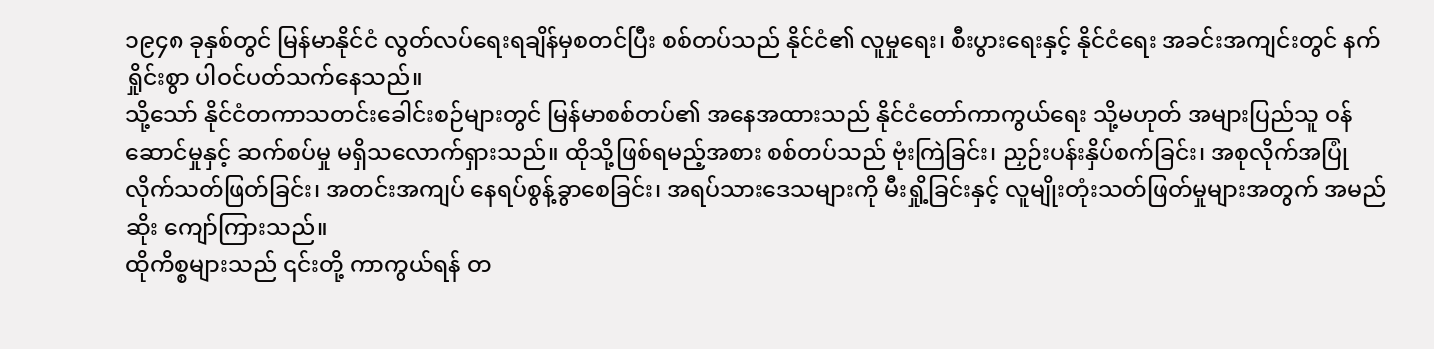၁၉၄၈ ခုနှစ်တွင် မြန်မာနိုင်ငံ လွတ်လပ်ရေးရချိန်မှစတင်ပြီး စစ်တပ်သည် နိုင်ငံ၏ လူမှုရေး၊ စီးပွားရေးနှင့် နိုင်ငံရေး အခင်းအကျင်းတွင် နက်ရှိုင်းစွာ ပါဝင်ပတ်သက်နေသည်။
သို့သော် နိုင်ငံတကာသတင်းခေါင်းစဉ်များတွင် မြန်မာစစ်တပ်၏ အနေအထားသည် နိုင်ငံတော်ကာကွယ်ရေး သို့မဟုတ် အများပြည်သူ ဝန်ဆောင်မှုနှင့် ဆက်စပ်မှု မရှိသလောက်ရှားသည်။ ထိုသို့ဖြစ်ရမည့်အစား စစ်တပ်သည် ဗုံးကြဲခြင်း၊ ညှဉ်းပန်းနှိပ်စက်ခြင်း၊ အစုလိုက်အပြုံလိုက်သတ်ဖြတ်ခြင်း၊ အတင်းအကျပ် နေရပ်စွန့်ခွာစေခြင်း၊ အရပ်သားဒေသများကို မီးရှို့ခြင်းနှင့် လူမျိုးတုံးသတ်ဖြတ်မှုများအတွက် အမည်ဆိုး ကျော်ကြားသည်။
ထိုကိစ္စများသည် ၎င်းတို့ ကာကွယ်ရန် တ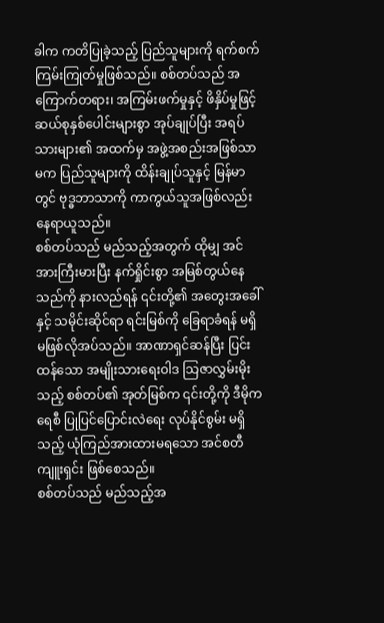ခါက ကတိပြုခဲ့သည့် ပြည်သူများကို ရက်စက်ကြမ်းကြုတ်မှုဖြစ်သည်။ စစ်တပ်သည် အကြောက်တရား၊ အကြမ်းဖက်မှုနှင့် ဖိနှိပ်မှုဖြင့် ဆယ်စုနှစ်ပေါင်းများစွာ အုပ်ချုပ်ပြီး အရပ်သားများ၏ အထက်မှ အဖွဲ့အစည်းအဖြစ်သာမက ပြည်သူများကို ထိန်းချုပ်သူနှင့် မြန်မာတွင် ဗုဒ္ဓဘာသာကို ကာကွယ်သူအဖြစ်လည်း နေရာယူသည်။
စစ်တပ်သည် မည်သည့်အတွက် ထိုမျှ အင်အားကြီးမားပြီး နက်ရှိုင်းစွာ အမြစ်တွယ်နေသည်ကို နားလည်ရန် ၎င်းတို့၏ အတွေးအခေါ်နှင့် သမိုင်းဆိုင်ရာ ရင်းမြစ်ကို ခြေရာခံရန် မရှိမဖြစ်လိုအပ်သည်။ အာဏာရှင်ဆန်ပြီး ပြင်းထန်သော အမျိုးသားရေးဝါဒ သြဇာလွှမ်းမိုးသည့် စစ်တပ်၏ အုတ်မြစ်က ၎င်းတို့ကို ဒီမိုကရေစီ ပြုပြင်ပြောင်းလဲရေး လုပ်နိုင်စွမ်း မရှိသည့် ယုံကြည်အားထားမရသော အင်စတီကျူးရှင်း ဖြစ်စေသည်။
စစ်တပ်သည် မည်သည့်အ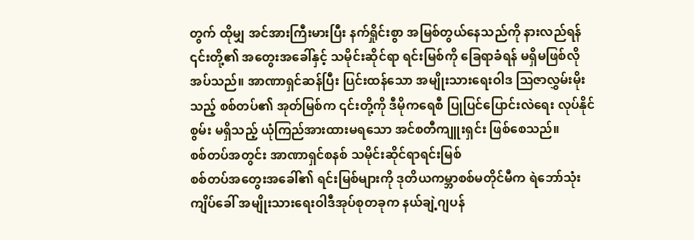တွက် ထိုမျှ အင်အားကြီးမားပြီး နက်ရှိုင်းစွာ အမြစ်တွယ်နေသည်ကို နားလည်ရန် ၎င်းတို့၏ အတွေးအခေါ်နှင့် သမိုင်းဆိုင်ရာ ရင်းမြစ်ကို ခြေရာခံရန် မရှိမဖြစ်လိုအပ်သည်။ အာဏာရှင်ဆန်ပြီး ပြင်းထန်သော အမျိုးသားရေးဝါဒ သြဇာလွှမ်းမိုးသည့် စစ်တပ်၏ အုတ်မြစ်က ၎င်းတို့ကို ဒီမိုကရေစီ ပြုပြင်ပြောင်းလဲရေး လုပ်နိုင်စွမ်း မရှိသည့် ယုံကြည်အားထားမရသော အင်စတီကျူးရှင်း ဖြစ်စေသည်။
စစ်တပ်အတွင်း အာဏာရှင်စနစ် သမိုင်းဆိုင်ရာရင်းမြစ်
စစ်တပ်အတွေးအခေါ်၏ ရင်းမြစ်များကို ဒုတိယကမ္ဘာစစ်မတိုင်မီက ရဲဘော်သုံးကျိပ်ခေါ် အမျိုးသားရေးဝါဒီအုပ်စုတခုက နယ်ချဲ့ဂျပန်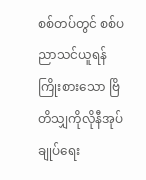စစ်တပ်တွင် စစ်ပညာသင်ယူရန် ကြိုးစားသော ဗြိတိသျှကိုလိုနီအုပ်ချုပ်ရေး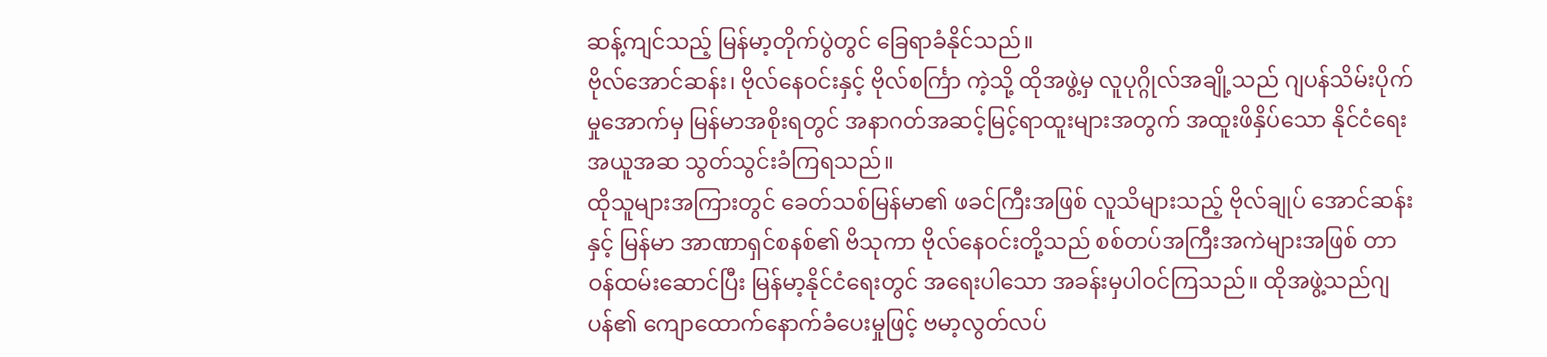ဆန့်ကျင်သည့် မြန်မာ့တိုက်ပွဲတွင် ခြေရာခံနိုင်သည်။
ဗိုလ်အောင်ဆန်း၊ ဗိုလ်နေဝင်းနှင့် ဗိုလ်စင်္ကြာ ကဲ့သို့ ထိုအဖွဲ့မှ လူပုဂ္ဂိုလ်အချို့သည် ဂျပန်သိမ်းပိုက်မှုအောက်မှ မြန်မာအစိုးရတွင် အနာဂတ်အဆင့်မြင့်ရာထူးများအတွက် အထူးဖိနှိပ်သော နိုင်ငံရေးအယူအဆ သွတ်သွင်းခံကြရသည်။
ထိုသူများအကြားတွင် ခေတ်သစ်မြန်မာ၏ ဖခင်ကြီးအဖြစ် လူသိများသည့် ဗိုလ်ချုပ် အောင်ဆန်းနှင့် မြန်မာ အာဏာရှင်စနစ်၏ ဗိသုကာ ဗိုလ်နေဝင်းတို့သည် စစ်တပ်အကြီးအကဲများအဖြစ် တာဝန်ထမ်းဆောင်ပြီး မြန်မာ့နိုင်ငံရေးတွင် အရေးပါသော အခန်းမှပါဝင်ကြသည်။ ထိုအဖွဲ့သည်ဂျပန်၏ ကျောထောက်နောက်ခံပေးမှုဖြင့် ဗမာ့လွတ်လပ်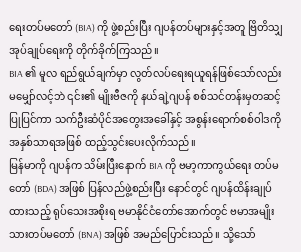ရေးတပ်မတော် (BIA) ကို ဖွဲ့စည်းပြီး ဂျပန်တပ်များနှင့်အတူ ဗြိတိသျှ အုပ်ချုပ်ရေးကို တိုက်ခိုက်ကြသည်။
BIA ၏ မူလ ရည်ရွယ်ချက်မှာ လွတ်လပ်ရေးရယူရန်ဖြစ်သော်လည်း မမျှော်လင့်ဘဲ ၎င်း၏ မျိုးဗီဇကို နယ်ချဲ့ဂျပန် စစ်သင်တန်းမှတဆင့် ပြုပြင်ကာ သက်ဦးဆံပိုင်အတွေးအခေါ်နှင့် အစွန်းရောက်စစ်ဝါဒကို အနှစ်သာရအဖြစ် ထည့်သွင်းပေးလိုက်သည်။
မြန်မာကို ဂျပန်က သိမ်းပြီးနောက် BIA ကို ဗမာ့ကာကွယ်ရေး တပ်မတော် (BDA) အဖြစ် ပြန်လည်ဖွဲ့စည်းပြီး နောင်တွင် ဂျပန်ထိန်းချုပ်ထားသည့် ရုပ်သေးအစိုးရ ဗမာနိုင်ငံတော်အောက်တွင် ဗမာအမျိုးသားတပ်မတော် (BNA) အဖြစ် အမည်ပြောင်းသည်။ သို့သော်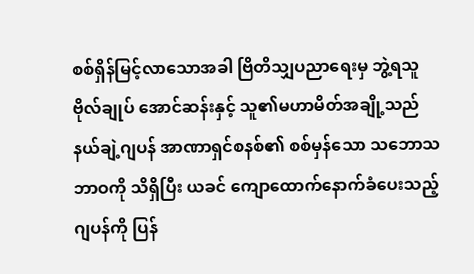စစ်ရှိန်မြင့်လာသောအခါ ဗြိတိသျှပညာရေးမှ ဘွဲ့ရသူ ဗိုလ်ချုပ် အောင်ဆန်းနှင့် သူ၏မဟာမိတ်အချို့သည် နယ်ချဲ့ဂျပန် အာဏာရှင်စနစ်၏ စစ်မှန်သော သဘောသဘာဝကို သိရှိပြီး ယခင် ကျောထောက်နောက်ခံပေးသည့် ဂျပန်ကို ပြန်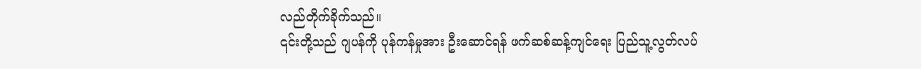လည်တိုက်ခိုက်သည်။
၎င်းတို့သည် ဂျပန်ကို ပုန်ကန်မှုအား ဦးဆောင်ရန် ဖက်ဆစ်ဆန့်ကျင်ရေး ပြည်သူ့လွတ်လပ်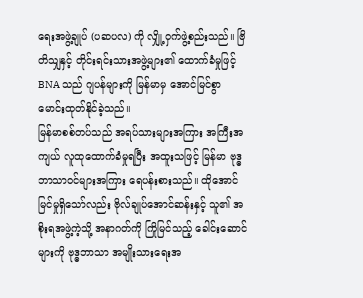ရေးအဖွဲ့ချုပ် (ပဆပလ) ကို လျှို့ဝှက်ဖွဲ့စည်းသည်။ ဗြိတိသျှနှင့် တိုင်းရင်းသားအဖွဲ့များ၏ ထောက်ခံမှုဖြင့် BNA သည် ဂျပန်များကို မြန်မာမှ အောင်မြင်စွာ မောင်းထုတ်နိုင်ခဲ့သည်။
မြန်မာစစ်တပ်သည် အရပ်သားများအကြား အကြီးအကျယ် လူထုထောက်ခံမှုရပြီး အထူးသဖြင့် မြန်မာ ဗုဒ္ဓဘာသာဝင်များအကြား ရေပန်းစားသည်။ ထိုအောင်မြင်မှုရှိသော်လည်း ဗိုလ်ချုပ်အောင်ဆန်းနှင့် သူ၏ အစိုးရအဖွဲ့ကဲ့သို့ အနာဂတ်ကို ကြိုမြင်သည့် ခေါင်းဆောင်များကို ဗုဒ္ဓဘာသာ အမျိုးသားရေးအ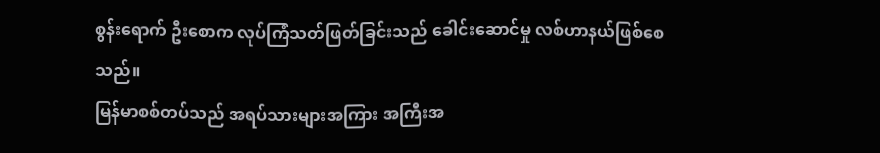စွန်းရောက် ဦးစောက လုပ်ကြံသတ်ဖြတ်ခြင်းသည် ခေါင်းဆောင်မှု လစ်ဟာနယ်ဖြစ်စေသည်။
မြန်မာစစ်တပ်သည် အရပ်သားများအကြား အကြီးအ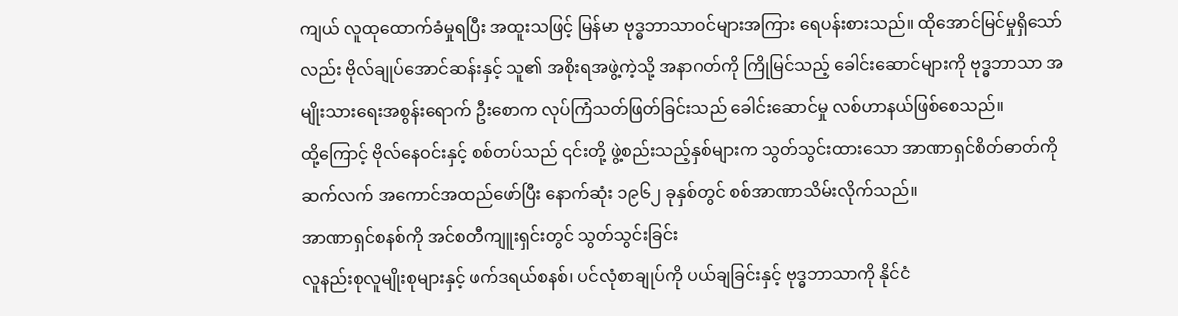ကျယ် လူထုထောက်ခံမှုရပြီး အထူးသဖြင့် မြန်မာ ဗုဒ္ဓဘာသာဝင်များအကြား ရေပန်းစားသည်။ ထိုအောင်မြင်မှုရှိသော်လည်း ဗိုလ်ချုပ်အောင်ဆန်းနှင့် သူ၏ အစိုးရအဖွဲ့ကဲ့သို့ အနာဂတ်ကို ကြိုမြင်သည့် ခေါင်းဆောင်များကို ဗုဒ္ဓဘာသာ အမျိုးသားရေးအစွန်းရောက် ဦးစောက လုပ်ကြံသတ်ဖြတ်ခြင်းသည် ခေါင်းဆောင်မှု လစ်ဟာနယ်ဖြစ်စေသည်။
ထို့ကြောင့် ဗိုလ်နေဝင်းနှင့် စစ်တပ်သည် ၎င်းတို့ ဖွဲ့စည်းသည့်နှစ်များက သွတ်သွင်းထားသော အာဏာရှင်စိတ်ဓာတ်ကို ဆက်လက် အကောင်အထည်ဖော်ပြီး နောက်ဆုံး ၁၉၆၂ ခုနှစ်တွင် စစ်အာဏာသိမ်းလိုက်သည်။
အာဏာရှင်စနစ်ကို အင်စတီကျူးရှင်းတွင် သွတ်သွင်းခြင်း
လူနည်းစုလူမျိုးစုများနှင့် ဖက်ဒရယ်စနစ်၊ ပင်လုံစာချုပ်ကို ပယ်ချခြင်းနှင့် ဗုဒ္ဓဘာသာကို နိုင်ငံ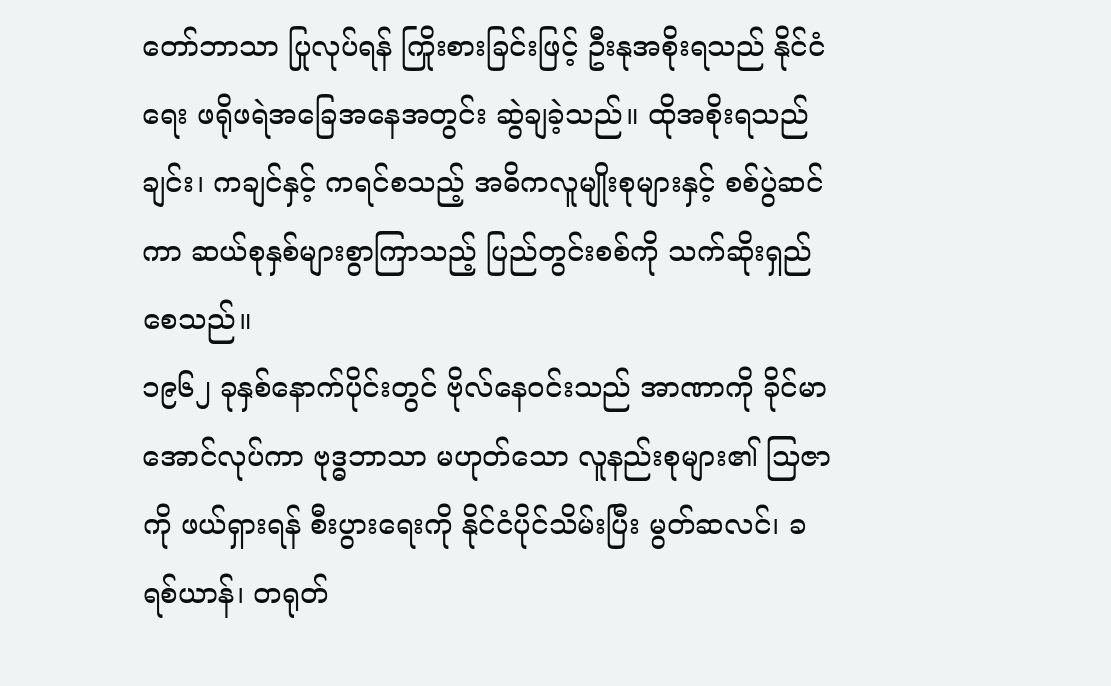တော်ဘာသာ ပြုလုပ်ရန် ကြိုးစားခြင်းဖြင့် ဦးနုအစိုးရသည် နိုင်ငံရေး ဖရိုဖရဲအခြေအနေအတွင်း ဆွဲချခဲ့သည်။ ထိုအစိုးရသည် ချင်း၊ ကချင်နှင့် ကရင်စသည့် အဓိကလူမျိုးစုများနှင့် စစ်ပွဲဆင်ကာ ဆယ်စုနှစ်များစွာကြာသည့် ပြည်တွင်းစစ်ကို သက်ဆိုးရှည်စေသည်။
၁၉၆၂ ခုနှစ်နောက်ပိုင်းတွင် ဗိုလ်နေဝင်းသည် အာဏာကို ခိုင်မာအောင်လုပ်ကာ ဗုဒ္ဓဘာသာ မဟုတ်သော လူနည်းစုများ၏ သြဇာကို ဖယ်ရှားရန် စီးပွားရေးကို နိုင်ငံပိုင်သိမ်းပြီး မွတ်ဆလင်၊ ခရစ်ယာန်၊ တရုတ်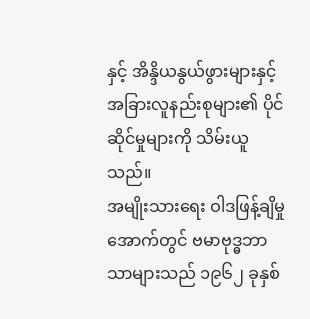နှင့် အိန္ဒိယနွယ်ဖွားများနှင့် အခြားလူနည်းစုများ၏ ပိုင်ဆိုင်မှုများကို သိမ်းယူသည်။
အမျိုးသားရေး ဝါဒဖြန့်ချိမှုအောက်တွင် ဗမာဗုဒ္ဓဘာသာများသည် ၁၉၆၂ ခုနှစ်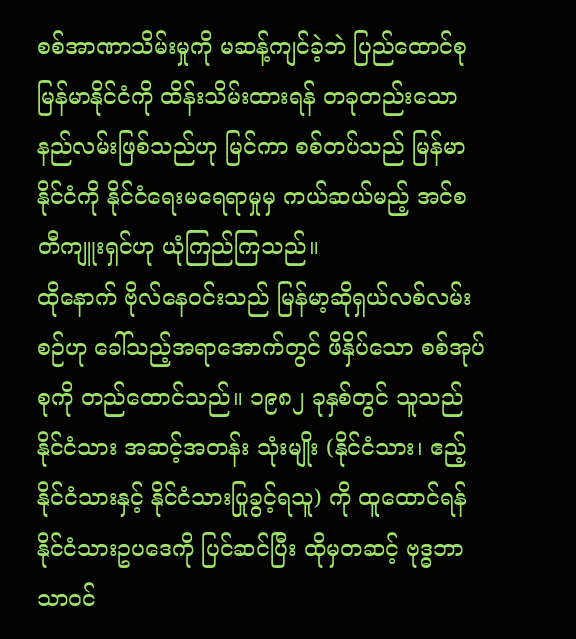စစ်အာဏာသိမ်းမှုကို မဆန့်ကျင်ခဲ့ဘဲ ပြည်ထောင်စုမြန်မာနိုင်ငံကို ထိန်းသိမ်းထားရန် တခုတည်းသော နည်လမ်းဖြစ်သည်ဟု မြင်ကာ စစ်တပ်သည် မြန်မာနိုင်ငံကို နိုင်ငံရေးမရေရာမှုမှ ကယ်ဆယ်မည့် အင်စတီကျူးရှင်ဟု ယုံကြည်ကြသည်။
ထိုနောက် ဗိုလ်နေဝင်းသည် မြန်မာ့ဆိုရှယ်လစ်လမ်းစဉ်ဟု ခေါ်သည့်အရာအောက်တွင် ဖိနှိပ်သော စစ်အုပ်စုကို တည်ထောင်သည်။ ၁၉၈၂ ခုနှစ်တွင် သူသည် နိုင်ငံသား အဆင့်အတန်း သုံးမျိုး (နိုင်ငံသား၊ ဧည့်နိုင်ငံသားနှင့် နိုင်ငံသားပြုခွင့်ရသူ) ကို ထူထောင်ရန် နိုင်ငံသားဥပဒေကို ပြင်ဆင်ပြီး ထိုမှတဆင့် ဗုဒ္ဓဘာသာဝင်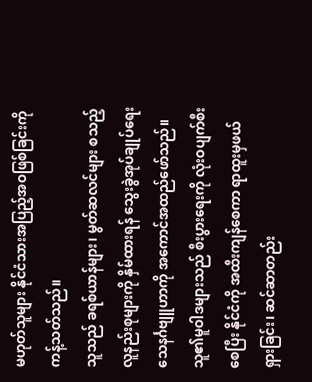မဟုတ်သူများ နိုင်ငံသားအပြည့်အဝဖြစ်ခြင်းကို ကန့်သတ်သည်။
သူသည် ခရစ်ယာန်များ၊ မွတ်ဆလင်များ စသည့် လူနည်းစုများကို နှိမ်ထားရန် သွေးခွဲအုပ်ချုပ်ရေး သေနင်္ဂဗျူဟာကို အကောင်အထည်ဖော်သည်။ သူ၏မူဝါဒများသည် စီးပွားရေးကို လုံးဝပျက်စီးစေပြီး နိုင်ငံကို အထီးကျန်စေကာ ရာထူးမှဖယ်ရှားခြင်း၊ ဆင်ဆာတည်း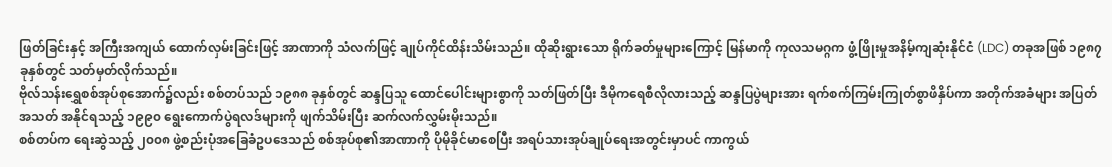ဖြတ်ခြင်းနှင့် အကြီးအကျယ် ထောက်လှမ်းခြင်းဖြင့် အာဏာကို သံလက်ဖြင့် ချုပ်ကိုင်ထိန်းသိမ်းသည်။ ထိုဆိုးရွားသော ရိုက်ခတ်မှုများကြောင့် မြန်မာကို ကုလသမဂ္ဂက ဖွံ့ဖြိုးမှုအနိမ့်ကျဆုံးနိုင်ငံ (LDC) တခုအဖြစ် ၁၉၈၇ ခုနှစ်တွင် သတ်မှတ်လိုက်သည်။
ဗိုလ်သန်းရွှေစစ်အုပ်စုအောက်၌လည်း စစ်တပ်သည် ၁၉၈၈ ခုနှစ်တွင် ဆန္ဒပြသူ ထောင်ပေါင်းများစွာကို သတ်ဖြတ်ပြီး ဒီမိုကရေစီလိုလားသည့် ဆန္ဒပြပွဲများအား ရက်စက်ကြမ်းကြုတ်စွာဖိနှိပ်ကာ အတိုက်အခံများ အပြတ်အသတ် အနိုင်ရသည့် ၁၉၉၀ ရွေးကောက်ပွဲရလဒ်များကို ဖျက်သိမ်းပြီး ဆက်လက်လွှမ်းမိုးသည်။
စစ်တပ်က ရေးဆွဲသည့် ၂၀၀၈ ဖွဲ့စည်းပုံအခြေခံဥပဒေသည် စစ်အုပ်စု၏အာဏာကို ပိုမိုခိုင်မာစေပြီး အရပ်သားအုပ်ချုပ်ရေးအတွင်းမှာပင် ကာကွယ်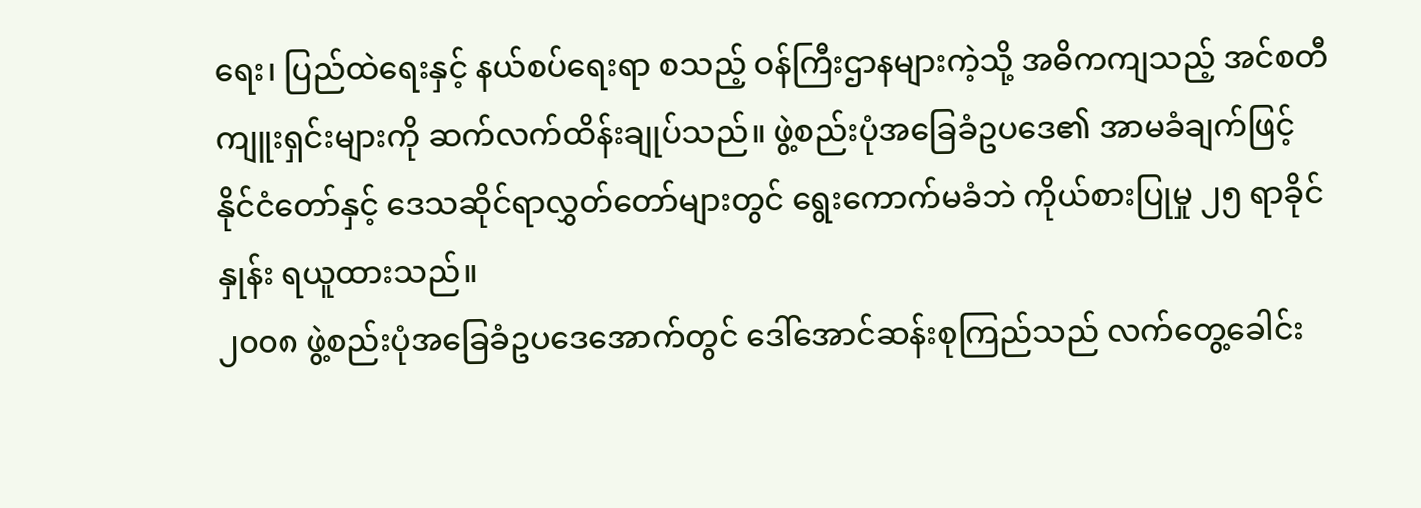ရေး၊ ပြည်ထဲရေးနှင့် နယ်စပ်ရေးရာ စသည့် ဝန်ကြီးဌာနများကဲ့သို့ အဓိကကျသည့် အင်စတီကျူးရှင်းများကို ဆက်လက်ထိန်းချုပ်သည်။ ဖွဲ့စည်းပုံအခြေခံဥပဒေ၏ အာမခံချက်ဖြင့် နိုင်ငံတော်နှင့် ဒေသဆိုင်ရာလွှတ်တော်များတွင် ရွေးကောက်မခံဘဲ ကိုယ်စားပြုမှု ၂၅ ရာခိုင်နှုန်း ရယူထားသည်။
၂၀၀၈ ဖွဲ့စည်းပုံအခြေခံဥပဒေအောက်တွင် ဒေါ်အောင်ဆန်းစုကြည်သည် လက်တွေ့ခေါင်း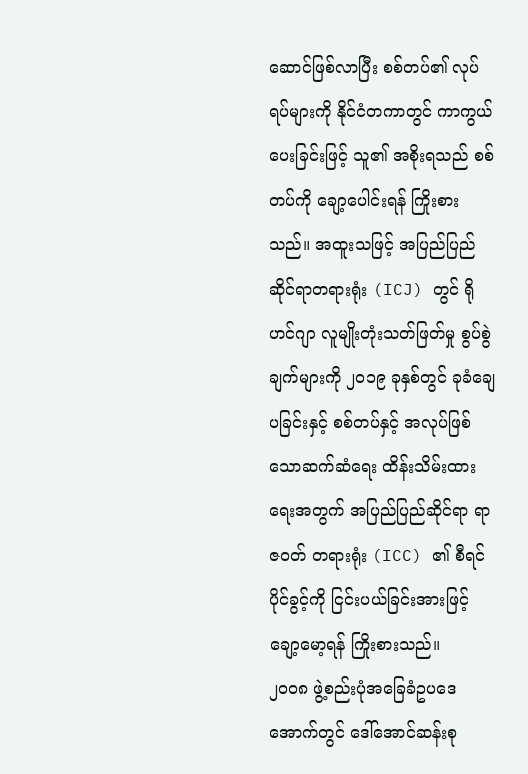ဆောင်ဖြစ်လာပြီး စစ်တပ်၏ လုပ်ရပ်များကို နိုင်ငံတကာတွင် ကာကွယ်ပေးခြင်းဖြင့် သူ၏ အစိုးရသည် စစ်တပ်ကို ချော့ပေါင်းရန် ကြိုးစားသည်။ အထူးသဖြင့် အပြည်ပြည်ဆိုင်ရာတရားရုံး (ICJ) တွင် ရိုဟင်ဂျာ လူမျိုးတုံးသတ်ဖြတ်မှု စွပ်စွဲချက်များကို ၂၀၁၉ ခုနှစ်တွင် ခုခံချေပခြင်းနှင့် စစ်တပ်နှင့် အလုပ်ဖြစ်သောဆက်ဆံရေး ထိန်းသိမ်းထားရေးအတွက် အပြည်ပြည်ဆိုင်ရာ ရာဇဝတ် တရားရုံး (ICC) ၏ စီရင်ပိုင်ခွင့်ကို ငြင်းပယ်ခြင်းအားဖြင့် ချော့မော့ရန် ကြိုးစားသည်။
၂၀၀၈ ဖွဲ့စည်းပုံအခြေခံဥပဒေအောက်တွင် ဒေါ်အောင်ဆန်းစု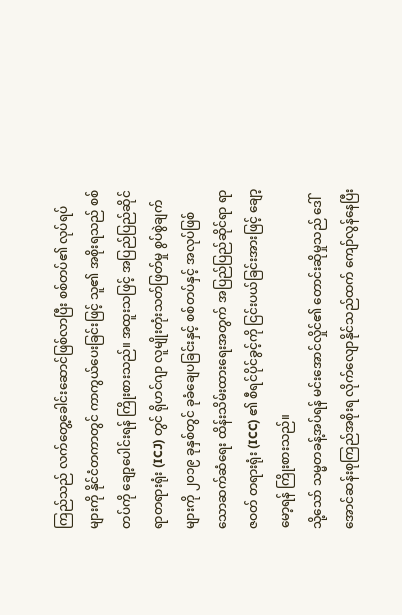ကြည်သည် လက်တွေ့ခေါင်းဆောင်ဖြစ်လာပြီး စစ်တပ်၏ လုပ်ရပ်များကို နိုင်ငံတကာတွင် ကာကွယ်ပေးခြင်းဖြင့် သူ၏ အစိုးရသည် စစ်တပ်ကို ချော့ပေါင်းရန် ကြိုးစားသည်။ အထူးသဖြင့် အပြည်ပြည်ဆိုင်ရာတရားရုံး (ICJ) တွင် ရိုဟင်ဂျာ လူမျိုးတုံးသတ်ဖြတ်မှု စွပ်စွဲချက်များကို ၂၀၁၉ ခုနှစ်တွင် ခုခံချေပခြင်းနှင့် စစ်တပ်နှင့် အလုပ်ဖြစ်သောဆက်ဆံရေး ထိန်းသိမ်းထားရေးအတွက် အပြည်ပြည်ဆိုင်ရာ ရာဇဝတ် တရားရုံး (ICC) ၏ စီရင်ပိုင်ခွင့်ကို ငြင်းပယ်ခြင်းအားဖြင့် ချော့မော့ရန် ကြိုးစားသည်။
သို့သော် သမ္မတခန့်အပ်ရန် မင်းအောင်လှိုင်၏ တောင်းဆိုမှုသည် ဒေါ်အောင်ဆန်းစုကြည်အစိုးရ လိုက်လျောနိုင်သည်ထက် ကျော်လွန်နေပြီး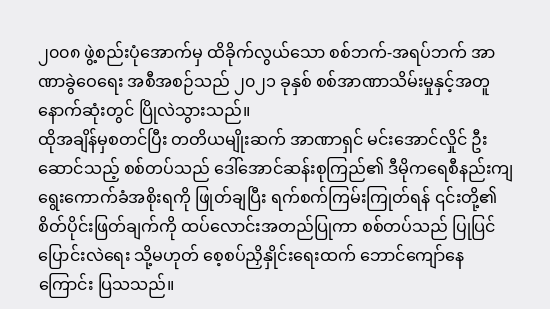၂၀၀၈ ဖွဲ့စည်းပုံအောက်မှ ထိခိုက်လွယ်သော စစ်ဘက်-အရပ်ဘက် အာဏာခွဲဝေရေး အစီအစဉ်သည် ၂၀၂၁ ခုနှစ် စစ်အာဏာသိမ်းမှုနှင့်အတူ နောက်ဆုံးတွင် ပြိုလဲသွားသည်။
ထိုအချိန်မှစတင်ပြီး တတိယမျိုးဆက် အာဏာရှင် မင်းအောင်လှိုင် ဦးဆောင်သည့် စစ်တပ်သည် ဒေါ်အောင်ဆန်းစုကြည်၏ ဒီမိုကရေစီနည်းကျ ရွေးကောက်ခံအစိုးရကို ဖြုတ်ချပြီး ရက်စက်ကြမ်းကြုတ်ရန် ၎င်းတို့၏ စိတ်ပိုင်းဖြတ်ချက်ကို ထပ်လောင်းအတည်ပြုကာ စစ်တပ်သည် ပြုပြင်ပြောင်းလဲရေး သို့မဟုတ် စေ့စပ်ညှိနှိုင်းရေးထက် ဘောင်ကျော်နေကြောင်း ပြသသည်။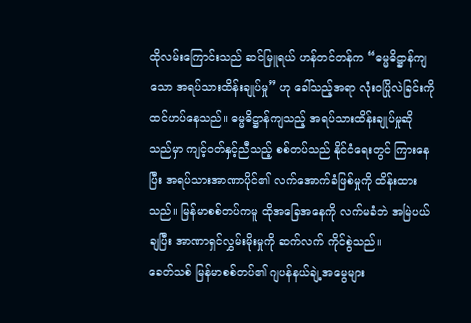ထိုလမ်းကြောင်းသည် ဆင်မြူရယ် ဟန်တင်တန်က “ဓမ္မဓိဋ္ဌာန်ကျသော အရပ်သားထိန်းချုပ်မှု” ဟု ခေါ်သည့်အရာ လုံးဝပြိုလဲခြင်းကို ထင်ဟပ်နေသည်။ ဓမ္မဓိဋ္ဌာန်ကျသည့် အရပ်သားထိန်းချုပ်မှုဆိုသည်မှာ ကျင့်ဝတ်နှင့်ညီသည့် စစ်တပ်သည် နိုင်ငံရေးတွင် ကြားနေပြီး အရပ်သားအာဏာပိုင်၏ လက်အောက်ခံဖြစ်မှုကို ထိန်းထားသည်။ မြန်မာစစ်တပ်ကမူ ထိုအခြေအနေကို လက်မခံဘဲ အမြဲပယ်ချပြီး အာဏာရှင်လွှမ်းမိုးမှုကို ဆက်လက် ကိုင်စွဲသည်။
ခေတ်သစ် မြန်မာစစ်တပ်၏ ဂျပန်နယ်ချဲ့အမွေများ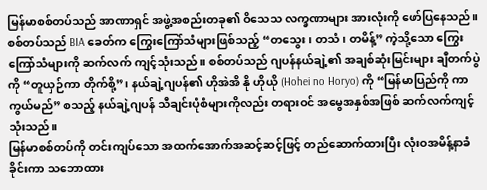မြန်မာစစ်တပ်သည် အာဏာရှင် အဖွဲ့အစည်းတခု၏ ဝိသေသ လက္ခဏာများ အားလုံးကို ဖော်ပြနေသည်။ စစ်တပ်သည် BIA ခေတ်က ကြွေးကြော်သံများဖြစ်သည့် “တသွေး၊ တသံ၊ တမိန့်” ကဲ့သို့သော ကြွေးကြော်သံများကို ဆက်လက် ကျင့်သုံးသည်။ စစ်တပ်သည် ဂျပန်နယ်ချဲ့၏ အချစ်ဆုံးမြင်းများ ချီတက်ပွဲကို “တူယှဉ်ကာ တိုက်စို့”၊ နယ်ချဲ့ဂျပန်၏ ဟိုအဲအိ နို ဟိုယို (Hohei no Horyo) ကို “မြန်မာပြည်ကို ကာကွယ်မည်” စသည့် နယ်ချဲ့ဂျပန် သီချင်းပုံစံများကိုလည်း တရားဝင် အမွေအနှစ်အဖြစ် ဆက်လက်ကျင့်သုံးသည်။
မြန်မာစစ်တပ်ကို တင်းကျပ်သော အထက်အောက်အဆင့်ဆင့်ဖြင့် တည်ဆောက်ထားပြီး လုံးဝအမိန့်နာခံခိုင်းကာ သဘောထား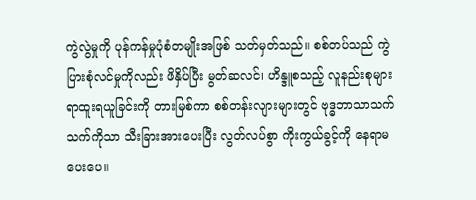ကွဲလွဲမှုကို ပုန်ကန်မှုပုံစံတမျိုးအဖြစ် သတ်မှတ်သည်။ စစ်တပ်သည် ကွဲပြားစုံလင်မှုကိုလည်း ဖိနှိပ်ပြီး မွတ်ဆလင်၊ ဟိန္ဒူစသည့် လူနည်းစုများ ရာထူးရယူခြင်းကို တားမြစ်ကာ စစ်တန်းလျားများတွင် ဗုဒ္ဓဘာသာသက်သက်ကိုသာ သီးခြားအားပေးပြီး လွတ်လပ်စွာ ကိုးကွယ်ခွင့်ကို နေရာမပေးပေ။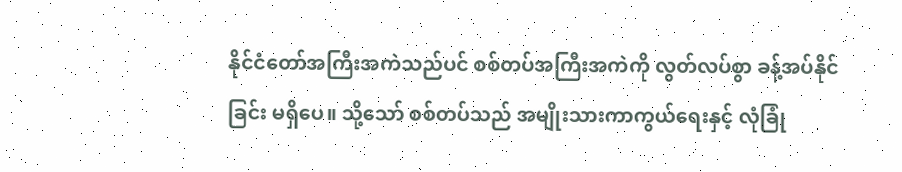နိုင်ငံတော်အကြီးအကဲသည်ပင် စစ်တပ်အကြီးအကဲကို လွတ်လပ်စွာ ခန့်အပ်နိုင်ခြင်း မရှိပေ။ သို့သော် စစ်တပ်သည် အမျိုးသားကာကွယ်ရေးနှင့် လုံခြုံ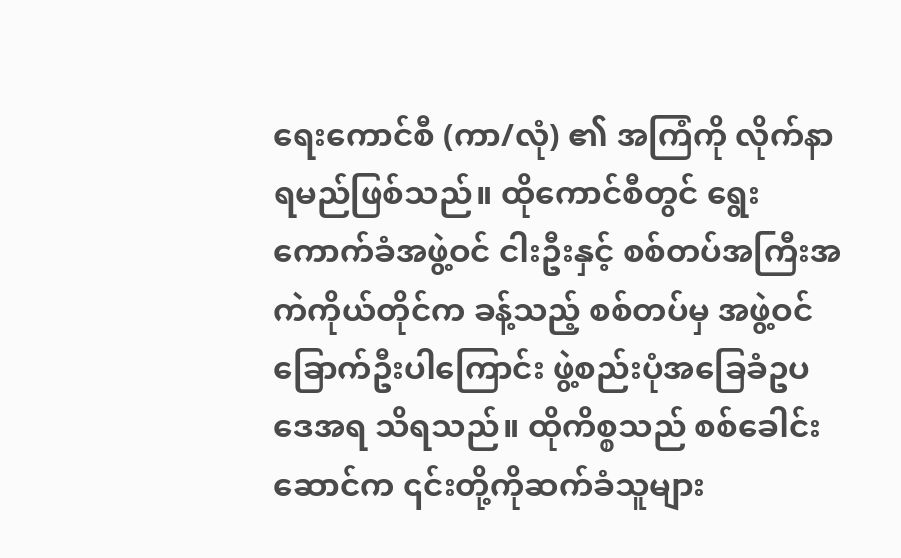ရေးကောင်စီ (ကာ/လုံ) ၏ အကြံကို လိုက်နာရမည်ဖြစ်သည်။ ထိုကောင်စီတွင် ရွေးကောက်ခံအဖွဲ့ဝင် ငါးဦးနှင့် စစ်တပ်အကြီးအကဲကိုယ်တိုင်က ခန့်သည့် စစ်တပ်မှ အဖွဲ့ဝင် ခြောက်ဦးပါကြောင်း ဖွဲ့စည်းပုံအခြေခံဥပဒေအရ သိရသည်။ ထိုကိစ္စသည် စစ်ခေါင်းဆောင်က ၎င်းတို့ကိုဆက်ခံသူများ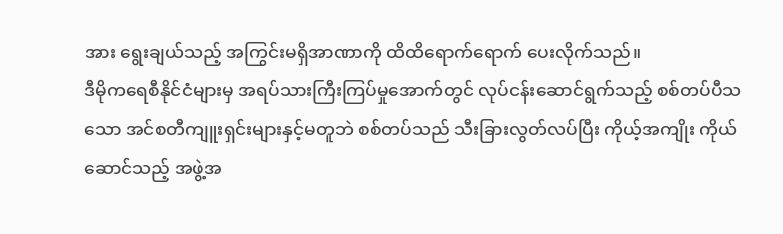အား ရွေးချယ်သည့် အကြွင်းမရှိအာဏာကို ထိထိရောက်ရောက် ပေးလိုက်သည်။
ဒီမိုကရေစီနိုင်ငံများမှ အရပ်သားကြီးကြပ်မှုအောက်တွင် လုပ်ငန်းဆောင်ရွက်သည့် စစ်တပ်ပီသသော အင်စတီကျူးရှင်းများနှင့်မတူဘဲ စစ်တပ်သည် သီးခြားလွတ်လပ်ပြီး ကိုယ့်အကျိုး ကိုယ်ဆောင်သည့် အဖွဲ့အ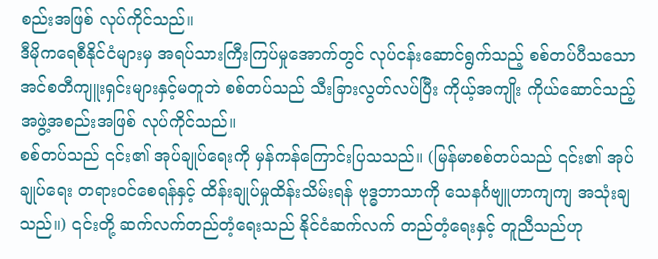စည်းအဖြစ် လုပ်ကိုင်သည်။
ဒီမိုကရေစီနိုင်ငံများမှ အရပ်သားကြီးကြပ်မှုအောက်တွင် လုပ်ငန်းဆောင်ရွက်သည့် စစ်တပ်ပီသသော အင်စတီကျူးရှင်းများနှင့်မတူဘဲ စစ်တပ်သည် သီးခြားလွတ်လပ်ပြီး ကိုယ့်အကျိုး ကိုယ်ဆောင်သည့် အဖွဲ့အစည်းအဖြစ် လုပ်ကိုင်သည်။
စစ်တပ်သည် ၎င်း၏ အုပ်ချုပ်ရေးကို မှန်ကန်ကြောင်းပြသသည်။ (မြန်မာစစ်တပ်သည် ၎င်း၏ အုပ်ချုပ်ရေး တရားဝင်စေရန်နှင့် ထိန်းချုပ်မှုထိန်းသိမ်းရန် ဗုဒ္ဓဘာသာကို သေနင်္ဂဗျူဟာကျကျ အသုံးချသည်။) ၎င်းတို့ ဆက်လက်တည်တံ့ရေးသည် နိုင်ငံဆက်လက် တည်တံ့ရေးနှင့် တူညီသည်ဟု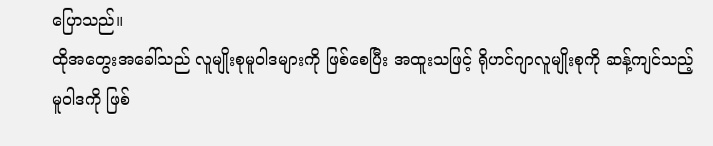ပြောသည်။
ထိုအတွေးအခေါ်သည် လူမျိုးစုမူဝါဒများကို ဖြစ်စေပြီး အထူးသဖြင့် ရိုဟင်ဂျာလူမျိုးစုကို ဆန့်ကျင်သည့် မူဝါဒကို ဖြစ်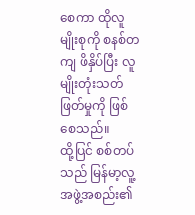စေကာ ထိုလူမျိုးစုကို စနစ်တကျ ဖိနှိပ်ပြီး လူမျိုးတုံးသတ်ဖြတ်မှုကို ဖြစ်စေသည်။
ထို့ပြင် စစ်တပ်သည် မြန်မာ့လူ့အဖွဲ့အစည်း၏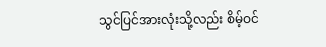သွင်ပြင်အားလုံးသို့လည်း စိမ့်ဝင်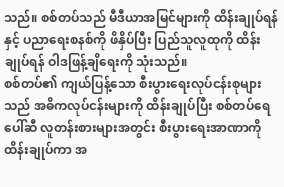သည်။ စစ်တပ်သည် မီဒီယာအမြင်များကို ထိန်းချုပ်ရန်နှင့် ပညာရေးစနစ်ကို ဖိနှိပ်ပြီး ပြည်သူလူထုကို ထိန်းချုပ်ရန် ဝါဒဖြန့်ချိရေးကို သုံးသည်။
စစ်တပ်၏ ကျယ်ပြန့်သော စီးပွားရေးလုပ်ငန်းစုများသည် အဓိကလုပ်ငန်းများကို ထိန်းချုပ်ပြီး စစ်တပ်ရေပေါ်ဆီ လူတန်းစားများအတွင်း စီးပွားရေးအာဏာကို ထိန်းချုပ်ကာ အ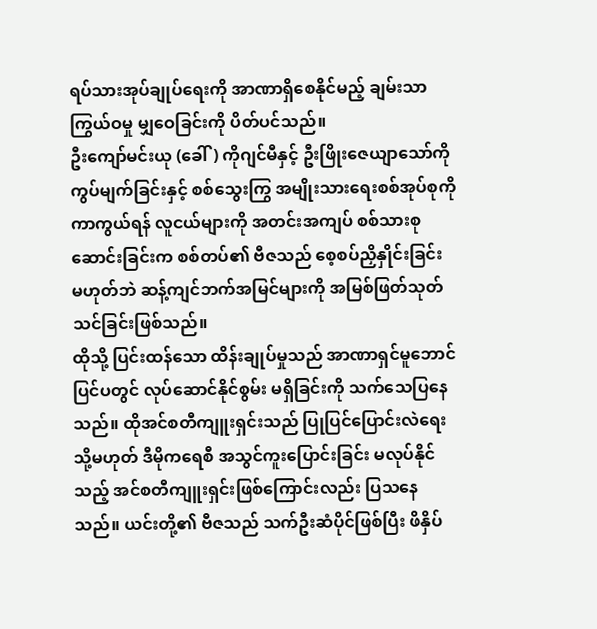ရပ်သားအုပ်ချုပ်ရေးကို အာဏာရှိစေနိုင်မည့် ချမ်းသာကြွယ်ဝမှု မျှဝေခြင်းကို ပိတ်ပင်သည်။
ဦးကျော်မင်းယု (ခေါ်) ကိုဂျင်မီနှင့် ဦးဖြိုးဇေယျာသော်ကို ကွပ်မျက်ခြင်းနှင့် စစ်သွေးကြွ အမျိုးသားရေးစစ်အုပ်စုကို ကာကွယ်ရန် လူငယ်များကို အတင်းအကျပ် စစ်သားစုဆောင်းခြင်းက စစ်တပ်၏ ဗီဇသည် စေ့စပ်ညှိနှိုင်းခြင်း မဟုတ်ဘဲ ဆန့်ကျင်ဘက်အမြင်များကို အမြစ်ဖြတ်သုတ်သင်ခြင်းဖြစ်သည်။
ထိုသို့ ပြင်းထန်သော ထိန်းချုပ်မှုသည် အာဏာရှင်မူဘောင်ပြင်ပတွင် လုပ်ဆောင်နိုင်စွမ်း မရှိခြင်းကို သက်သေပြနေသည်။ ထိုအင်စတီကျူးရှင်းသည် ပြုပြင်ပြောင်းလဲရေး သို့မဟုတ် ဒီမိုကရေစီ အသွင်ကူးပြောင်းခြင်း မလုပ်နိုင်သည့် အင်စတီကျူးရှင်းဖြစ်ကြောင်းလည်း ပြသနေသည်။ ယင်းတို့၏ ဗီဇသည် သက်ဦးဆံပိုင်ဖြစ်ပြီး ဖိနှိပ်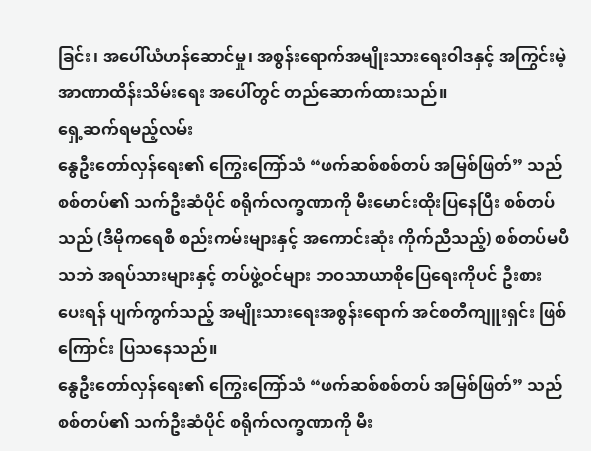ခြင်း၊ အပေါ်ယံဟန်ဆောင်မှု၊ အစွန်းရောက်အမျိုးသားရေးဝါဒနှင့် အကြွင်းမဲ့အာဏာထိန်းသိမ်းရေး အပေါ်တွင် တည်ဆောက်ထားသည်။
ရှေ့ဆက်ရမည့်လမ်း
နွေဦးတော်လှန်ရေး၏ ကြွေးကြော်သံ “ဖက်ဆစ်စစ်တပ် အမြစ်ဖြတ်” သည် စစ်တပ်၏ သက်ဦးဆံပိုင် စရိုက်လက္ခဏာကို မီးမောင်းထိုးပြနေပြီး စစ်တပ်သည် (ဒီမိုကရေစီ စည်းကမ်းများနှင့် အကောင်းဆုံး ကိုက်ညီသည့်) စစ်တပ်မပီသဘဲ အရပ်သားများနှင့် တပ်ဖွဲ့ဝင်များ ဘဝသာယာစိုပြေရေးကိုပင် ဦးစားပေးရန် ပျက်ကွက်သည့် အမျိုးသားရေးအစွန်းရောက် အင်စတီကျူးရှင်း ဖြစ်ကြောင်း ပြသနေသည်။
နွေဦးတော်လှန်ရေး၏ ကြွေးကြော်သံ “ဖက်ဆစ်စစ်တပ် အမြစ်ဖြတ်” သည် စစ်တပ်၏ သက်ဦးဆံပိုင် စရိုက်လက္ခဏာကို မီး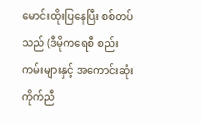မောင်းထိုးပြနေပြီး စစ်တပ်သည် (ဒီမိုကရေစီ စည်းကမ်းများနှင့် အကောင်းဆုံး ကိုက်ညီ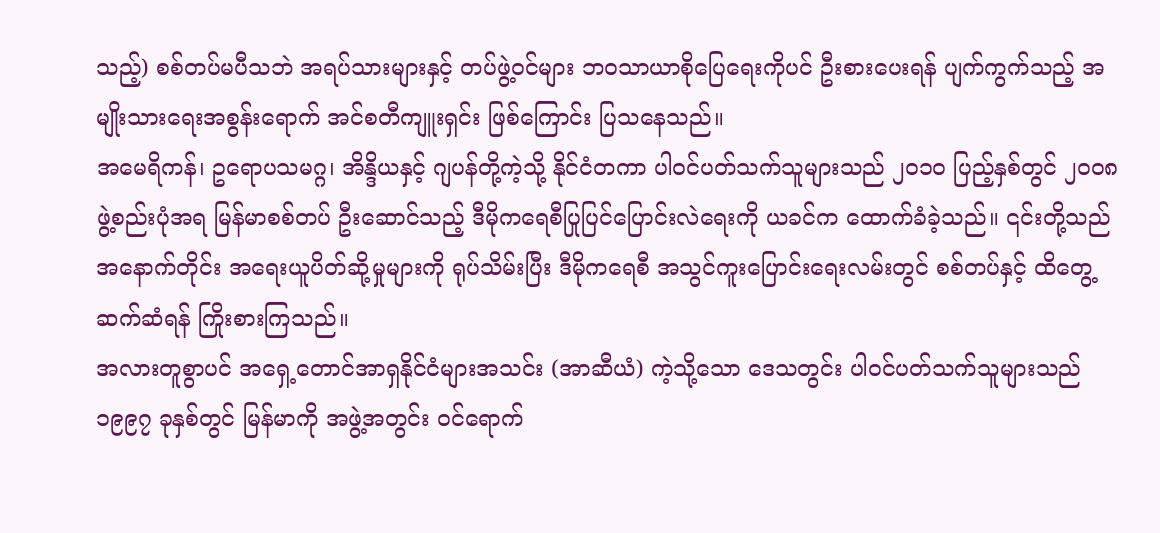သည့်) စစ်တပ်မပီသဘဲ အရပ်သားများနှင့် တပ်ဖွဲ့ဝင်များ ဘဝသာယာစိုပြေရေးကိုပင် ဦးစားပေးရန် ပျက်ကွက်သည့် အမျိုးသားရေးအစွန်းရောက် အင်စတီကျူးရှင်း ဖြစ်ကြောင်း ပြသနေသည်။
အမေရိကန်၊ ဥရောပသမဂ္ဂ၊ အိန္ဒိယနှင့် ဂျပန်တို့ကဲ့သို့ နိုင်ငံတကာ ပါဝင်ပတ်သက်သူများသည် ၂၀၁၀ ပြည့်နှစ်တွင် ၂၀၀၈ ဖွဲ့စည်းပုံအရ မြန်မာစစ်တပ် ဦးဆောင်သည့် ဒီမိုကရေစီပြုပြင်ပြောင်းလဲရေးကို ယခင်က ထောက်ခံခဲ့သည်။ ၎င်းတို့သည် အနောက်တိုင်း အရေးယူပိတ်ဆို့မှုများကို ရုပ်သိမ်းပြီး ဒီမိုကရေစီ အသွင်ကူးပြောင်းရေးလမ်းတွင် စစ်တပ်နှင့် ထိတွေ့ဆက်ဆံရန် ကြိုးစားကြသည်။
အလားတူစွာပင် အရှေ့တောင်အာရှနိုင်ငံများအသင်း (အာဆီယံ) ကဲ့သို့သော ဒေသတွင်း ပါဝင်ပတ်သက်သူများသည် ၁၉၉၇ ခုနှစ်တွင် မြန်မာကို အဖွဲ့အတွင်း ဝင်ရောက်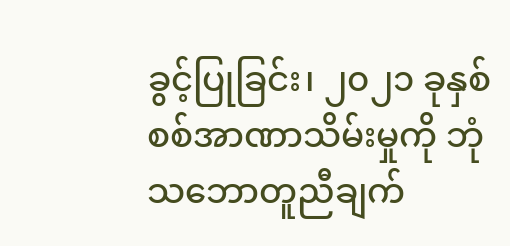ခွင့်ပြုခြင်း၊ ၂၀၂၁ ခုနှစ် စစ်အာဏာသိမ်းမှုကို ဘုံသဘောတူညီချက်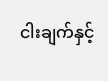ငါးချက်နှင့်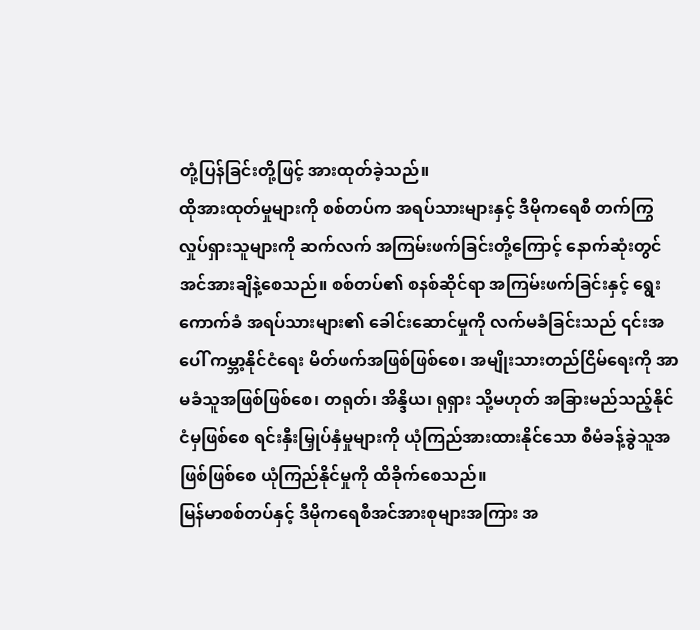တုံ့ပြန်ခြင်းတို့ဖြင့် အားထုတ်ခဲ့သည်။
ထိုအားထုတ်မှုများကို စစ်တပ်က အရပ်သားများနှင့် ဒီမိုကရေစီ တက်ကြွလှုပ်ရှားသူများကို ဆက်လက် အကြမ်းဖက်ခြင်းတို့ကြောင့် နောက်ဆုံးတွင် အင်အားချိနဲ့စေသည်။ စစ်တပ်၏ စနစ်ဆိုင်ရာ အကြမ်းဖက်ခြင်းနှင့် ရွေးကောက်ခံ အရပ်သားများ၏ ခေါင်းဆောင်မှုကို လက်မခံခြင်းသည် ၎င်းအပေါ် ကမ္ဘာ့နိုင်ငံရေး မိတ်ဖက်အဖြစ်ဖြစ်စေ၊ အမျိုးသားတည်ငြိမ်ရေးကို အာမခံသူအဖြစ်ဖြစ်စေ၊ တရုတ်၊ အိန္ဒိယ၊ ရုရှား သို့မဟုတ် အခြားမည်သည့်နိုင်ငံမှဖြစ်စေ ရင်းနှီးမြှုပ်နှံမှုများကို ယုံကြည်အားထားနိုင်သော စီမံခန့်ခွဲသူအဖြစ်ဖြစ်စေ ယုံကြည်နိုင်မှုကို ထိခိုက်စေသည်။
မြန်မာစစ်တပ်နှင့် ဒီမိုကရေစီအင်အားစုများအကြား အ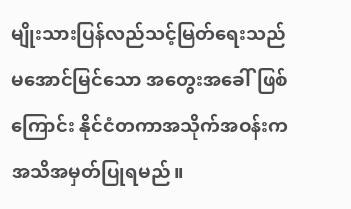မျိုးသားပြန်လည်သင့်မြတ်ရေးသည် မအောင်မြင်သော အတွေးအခေါ်ဖြစ်ကြောင်း နိုင်ငံတကာအသိုက်အဝန်းက အသိအမှတ်ပြုရမည်။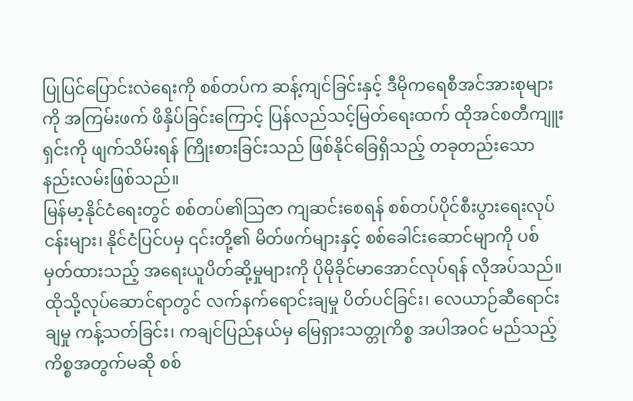ပြုပြင်ပြောင်းလဲရေးကို စစ်တပ်က ဆန့်ကျင်ခြင်းနှင့် ဒီမိုကရေစီအင်အားစုများကို အကြမ်းဖက် ဖိနှိပ်ခြင်းကြောင့် ပြန်လည်သင့်မြတ်ရေးထက် ထိုအင်စတီကျူးရှင်းကို ဖျက်သိမ်းရန် ကြိုးစားခြင်းသည် ဖြစ်နိုင်ခြေရှိသည့် တခုတည်းသော နည်းလမ်းဖြစ်သည်။
မြန်မာ့နိုင်ငံရေးတွင် စစ်တပ်၏သြဇာ ကျဆင်းစေရန် စစ်တပ်ပိုင်စီးပွားရေးလုပ်ငန်းများ၊ နိုင်ငံပြင်ပမှ ၎င်းတို့၏ မိတ်ဖက်များနှင့် စစ်ခေါင်းဆောင်မျာကို ပစ်မှတ်ထားသည့် အရေးယူပိတ်ဆို့မှုများကို ပိုမိုခိုင်မာအောင်လုပ်ရန် လိုအပ်သည်။
ထိုသို့လုပ်ဆောင်ရာတွင် လက်နက်ရောင်းချမှု ပိတ်ပင်ခြင်း၊ လေယာဉ်ဆီရောင်းချမှု ကန့်သတ်ခြင်း၊ ကချင်ပြည်နယ်မှ မြေရှားသတ္တုကိစ္စ အပါအဝင် မည်သည့်ကိစ္စအတွက်မဆို စစ်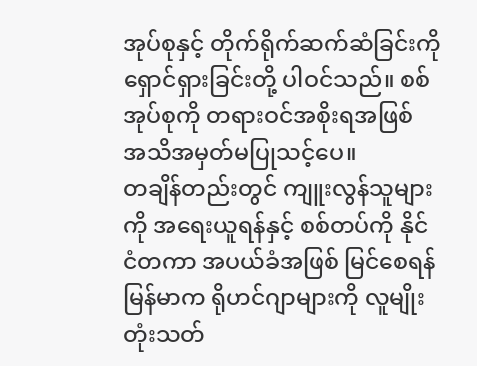အုပ်စုနှင့် တိုက်ရိုက်ဆက်ဆံခြင်းကို ရှောင်ရှားခြင်းတို့ ပါဝင်သည်။ စစ်အုပ်စုကို တရားဝင်အစိုးရအဖြစ် အသိအမှတ်မပြုသင့်ပေ။
တချိန်တည်းတွင် ကျူးလွန်သူများကို အရေးယူရန်နှင့် စစ်တပ်ကို နိုင်ငံတကာ အပယ်ခံအဖြစ် မြင်စေရန် မြန်မာက ရိုဟင်ဂျာများကို လူမျိုးတုံးသတ်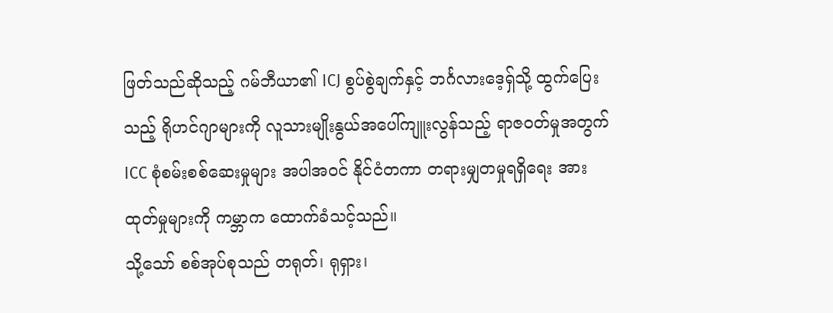ဖြတ်သည်ဆိုသည့် ဂမ်ဘီယာ၏ ICJ စွပ်စွဲချက်နှင့် ဘင်္ဂလားဒေ့ရှ်သို့ ထွက်ပြေးသည့် ရိုဟင်ဂျာများကို လူသားမျိုးနွယ်အပေါ်ကျူးလွန်သည့် ရာဇဝတ်မှုအတွက် ICC စုံစမ်းစစ်ဆေးမှုများ အပါအဝင် နိုင်ငံတကာ တရားမျှတမှုရရှိရေး အားထုတ်မှုများကို ကမ္ဘာက ထောက်ခံသင့်သည်။
သို့သော် စစ်အုပ်စုသည် တရုတ်၊ ရုရှား၊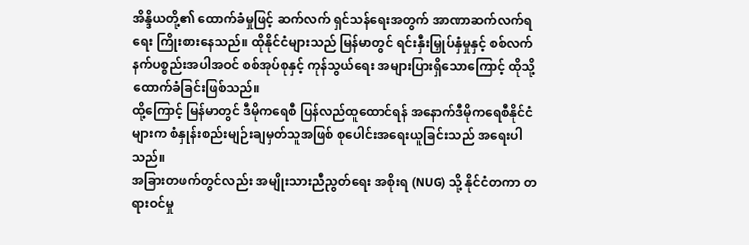အိန္ဒိယတို့၏ ထောက်ခံမှုဖြင့် ဆက်လက် ရှင်သန်ရေးအတွက် အာဏာဆက်လက်ရရေး ကြိုးစားနေသည်။ ထိုနိုင်ငံများသည် မြန်မာတွင် ရင်းနှီးမြှုပ်နှံမှုနှင့် စစ်လက်နက်ပစ္စည်းအပါအဝင် စစ်အုပ်စုနှင့် ကုန်သွယ်ရေး အများပြားရှိသောကြောင့် ထိုသို့ ထောက်ခံခြင်းဖြစ်သည်။
ထို့ကြောင့် မြန်မာတွင် ဒီမိုကရေစီ ပြန်လည်ထူထောင်ရန် အနောက်ဒီမိုကရေစီနိုင်ငံများက စံနှုန်းစည်းမျဉ်းချမှတ်သူအဖြစ် စုပေါင်းအရေးယူခြင်းသည် အရေးပါသည်။
အခြားတဖက်တွင်လည်း အမျိုးသားညီညွတ်ရေး အစိုးရ (NUG) သို့ နိုင်ငံတကာ တရားဝင်မှု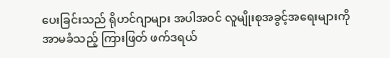ပေးခြင်းသည် ရိုဟင်ဂျာများ အပါအဝင် လူမျိုးစုအခွင့်အရေးများကို အာမခံသည့် ကြားဖြတ် ဖက်ဒရယ်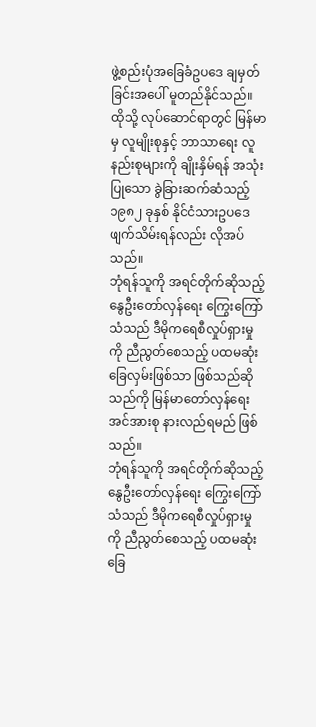ဖွဲ့စည်းပုံအခြေခံဥပဒေ ချမှတ်ခြင်းအပေါ် မူတည်နိုင်သည်။ ထိုသို့ လုပ်ဆောင်ရာတွင် မြန်မာမှ လူမျိုးစုနှင့် ဘာသာရေး လူနည်းစုများကို ချိုးနှိမ်ရန် အသုံးပြုသော ခွဲခြားဆက်ဆံသည့် ၁၉၈၂ ခုနှစ် နိုင်ငံသားဥပဒေ ဖျက်သိမ်းရန်လည်း လိုအပ်သည်။
ဘုံရန်သူကို အရင်တိုက်ဆိုသည့် နွေဦးတော်လှန်ရေး ကြွေးကြော်သံသည် ဒီမိုကရေစီလှုပ်ရှားမှုကို ညီညွတ်စေသည့် ပထမဆုံးခြေလှမ်းဖြစ်သာ ဖြစ်သည်ဆိုသည်ကို မြန်မာတော်လှန်ရေးအင်အားစု နားလည်ရမည် ဖြစ်သည်။
ဘုံရန်သူကို အရင်တိုက်ဆိုသည့် နွေဦးတော်လှန်ရေး ကြွေးကြော်သံသည် ဒီမိုကရေစီလှုပ်ရှားမှုကို ညီညွတ်စေသည့် ပထမဆုံးခြေ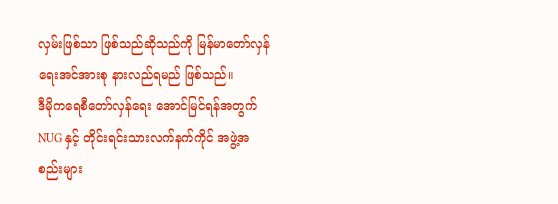လှမ်းဖြစ်သာ ဖြစ်သည်ဆိုသည်ကို မြန်မာတော်လှန်ရေးအင်အားစု နားလည်ရမည် ဖြစ်သည်။
ဒီမိုကရေစီတော်လှန်ရေး အောင်မြင်ရန်အတွက် NUG နှင့် တိုင်းရင်းသားလက်နက်ကိုင် အဖွဲ့အစည်းများ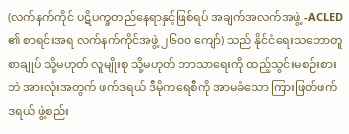(လက်နက်ကိုင် ပဋိပက္ခတည်နေရာနှင့်ဖြစ်ရပ် အချက်အလက်အဖွဲ့ -ACLED ၏ စာရင်းအရ လက်နက်ကိုင်အဖွဲ့ ၂၆၀၀ ကျော်) သည် နိုင်ငံရေးသဘောတူစာချုပ် သို့မဟုတ် လူမျိုးစု သို့မဟုတ် ဘာသာရေးကို ထည့်သွင်းမစဉ်းစားဘဲ အားလုံးအတွက် ဖက်ဒရယ် ဒီမိုကရေစီကို အာမခံသော ကြားဖြတ်ဖက်ဒရယ် ဖွဲ့စည်း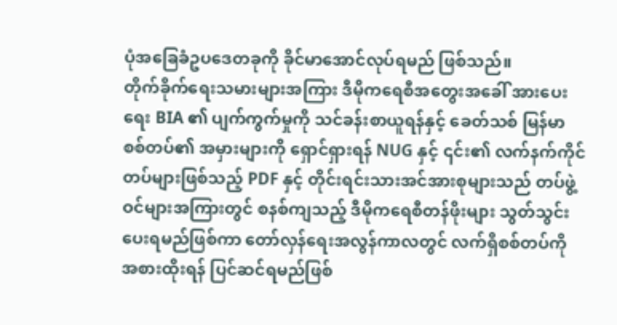ပုံအခြေခံဥပဒေတခုကို ခိုင်မာအောင်လုပ်ရမည် ဖြစ်သည်။
တိုက်ခိုက်ရေးသမားများအကြား ဒီမိုကရေစီအတွေးအခေါ် အားပေးရေး BIA ၏ ပျက်ကွက်မှုကို သင်ခန်းစာယူရန်နှင့် ခေတ်သစ် မြန်မာစစ်တပ်၏ အမှားများကို ရှောင်ရှားရန် NUG နှင့် ၎င်း၏ လက်နက်ကိုင်တပ်များဖြစ်သည့် PDF နှင့် တိုင်းရင်းသားအင်အားစုများသည် တပ်ဖွဲ့ဝင်များအကြားတွင် စနစ်ကျသည့် ဒီမိုကရေစီတန်ဖိုးများ သွတ်သွင်းပေးရမည်ဖြစ်ကာ တော်လှန်ရေးအလွန်ကာလတွင် လက်ရှိစစ်တပ်ကို အစားထိုးရန် ပြင်ဆင်ရမည်ဖြစ်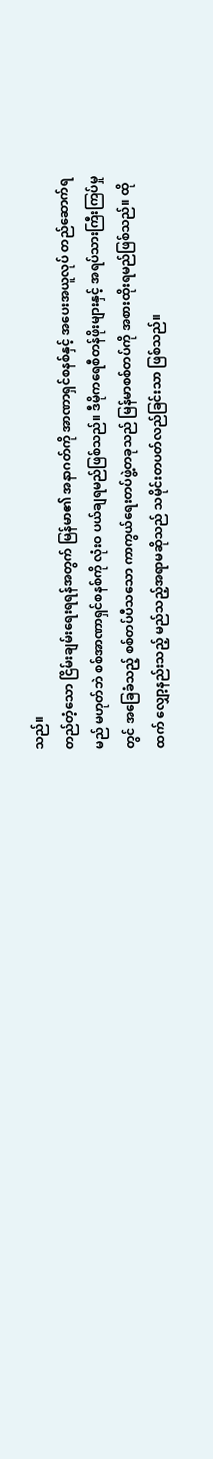သည်။
တည်တံ့သော ငြိမ်းချမ်းရေးရရန်အတွက် မြန်မာ၏ အနာဂတ်ကို အာဏာရှင်စနစ်နှင့် အပေးအယူလုပ် တည်ဆောက်ရမည် မဟုတ်ဘဲ စစ်အာဏာရှင်စနစ်ကို လုံးဝ ပယ်ချရမည်ဖြစ်သည်။ ဒီမိုကရေစီတန်ဖိုးများနှင့် အရပ်သားကြီးကြပ်မှုတွင် အခြေခံသည့် စစ်တပ်ပီသသော ကာကွယ်ရေးတပ်ဖွဲ့တခုသည် မြန်မာစစ်တပ်ကို အစားထိုးရမည်ဖြစ်သည်။ ထိုထက် လျှော့နည်းသည့် မည်သည့်အရာမဆိုသည် သမိုင်းတပတ်လည်ခြင်းသာ ဖြစ်သည်။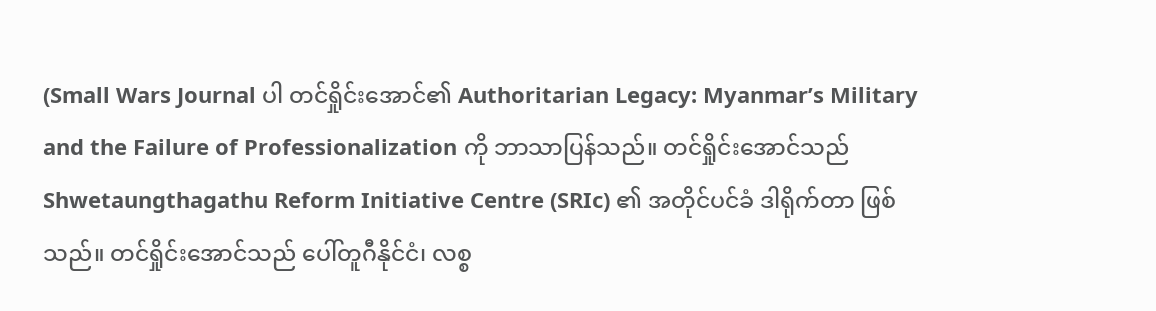(Small Wars Journal ပါ တင်ရှိုင်းအောင်၏ Authoritarian Legacy: Myanmar’s Military and the Failure of Professionalization ကို ဘာသာပြန်သည်။ တင်ရှိုင်းအောင်သည် Shwetaungthagathu Reform Initiative Centre (SRIc) ၏ အတိုင်ပင်ခံ ဒါရိုက်တာ ဖြစ်သည်။ တင်ရှိုင်းအောင်သည် ပေါ်တူဂီနိုင်ငံ၊ လစ္စ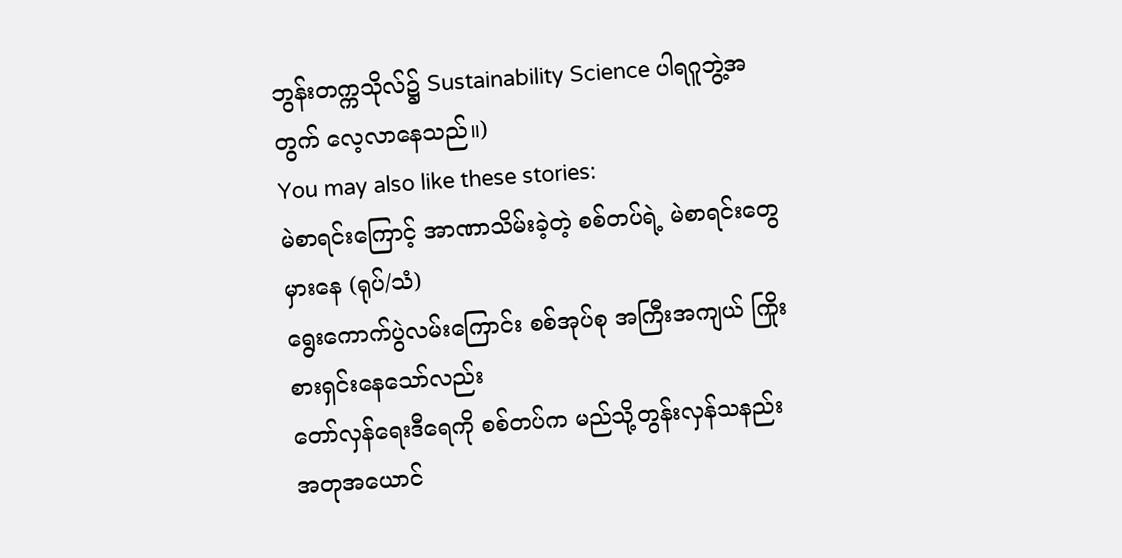ဘွန်းတက္ကသိုလ်၌ Sustainability Science ပါရဂူဘွဲ့အတွက် လေ့လာနေသည်။)
You may also like these stories:
မဲစာရင်းကြောင့် အာဏာသိမ်းခဲ့တဲ့ စစ်တပ်ရဲ့ မဲစာရင်းတွေမှားနေ (ရုပ်/သံ)
ရွေးကောက်ပွဲလမ်းကြောင်း စစ်အုပ်စု အကြီးအကျယ် ကြိုးစားရှင်းနေသော်လည်း
တော်လှန်ရေးဒီရေကို စစ်တပ်က မည်သို့တွန်းလှန်သနည်း
အတုအယောင်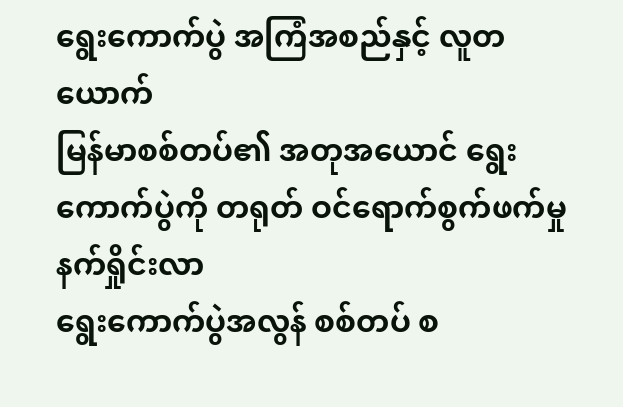ရွေးကောက်ပွဲ အကြံအစည်နှင့် လူတယောက်
မြန်မာစစ်တပ်၏ အတုအယောင် ရွေးကောက်ပွဲကို တရုတ် ဝင်ရောက်စွက်ဖက်မှု နက်ရှိုင်းလာ
ရွေးကောက်ပွဲအလွန် စစ်တပ် စ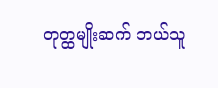တုတ္ထမျိုးဆက် ဘယ်သူ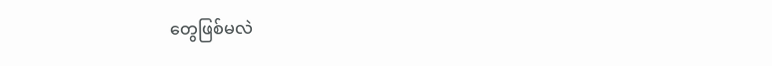တွေဖြစ်မလဲ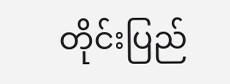တိုင်းပြည်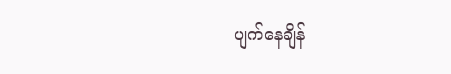ပျက်နေချိန်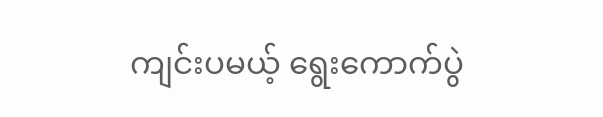ကျင်းပမယ့် ရွေးကောက်ပွဲ